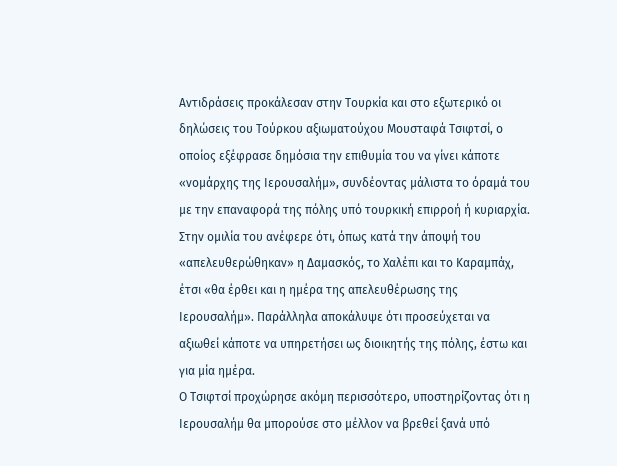Αντιδράσεις προκάλεσαν στην Τουρκία και στο εξωτερικό οι δηλώσεις του Τούρκου αξιωματούχου Μουσταφά Τσιφτσί, ο οποίος εξέφρασε δημόσια την επιθυμία του να γίνει κάποτε «νομάρχης της Ιερουσαλήμ», συνδέοντας μάλιστα το όραμά του με την επαναφορά της πόλης υπό τουρκική επιρροή ή κυριαρχία.
Στην ομιλία του ανέφερε ότι, όπως κατά την άποψή του «απελευθερώθηκαν» η Δαμασκός, το Χαλέπι και το Καραμπάχ, έτσι «θα έρθει και η ημέρα της απελευθέρωσης της Ιερουσαλήμ». Παράλληλα αποκάλυψε ότι προσεύχεται να αξιωθεί κάποτε να υπηρετήσει ως διοικητής της πόλης, έστω και για μία ημέρα.
Ο Τσιφτσί προχώρησε ακόμη περισσότερο, υποστηρίζοντας ότι η Ιερουσαλήμ θα μπορούσε στο μέλλον να βρεθεί ξανά υπό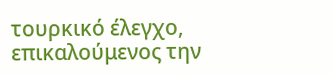τουρκικό έλεγχο, επικαλούμενος την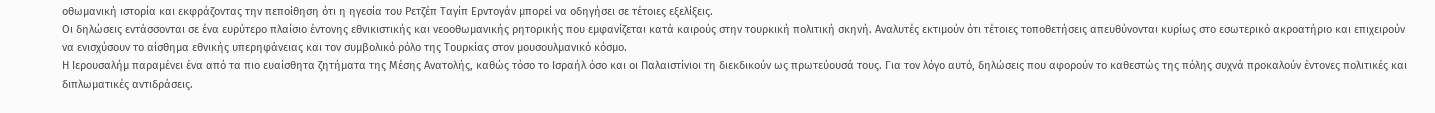οθωμανική ιστορία και εκφράζοντας την πεποίθηση ότι η ηγεσία του Ρετζέπ Ταγίπ Ερντογάν μπορεί να οδηγήσει σε τέτοιες εξελίξεις.
Οι δηλώσεις εντάσσονται σε ένα ευρύτερο πλαίσιο έντονης εθνικιστικής και νεοοθωμανικής ρητορικής που εμφανίζεται κατά καιρούς στην τουρκική πολιτική σκηνή. Αναλυτές εκτιμούν ότι τέτοιες τοποθετήσεις απευθύνονται κυρίως στο εσωτερικό ακροατήριο και επιχειρούν να ενισχύσουν το αίσθημα εθνικής υπερηφάνειας και τον συμβολικό ρόλο της Τουρκίας στον μουσουλμανικό κόσμο.
Η Ιερουσαλήμ παραμένει ένα από τα πιο ευαίσθητα ζητήματα της Μέσης Ανατολής, καθώς τόσο το Ισραήλ όσο και οι Παλαιστίνιοι τη διεκδικούν ως πρωτεύουσά τους. Για τον λόγο αυτό, δηλώσεις που αφορούν το καθεστώς της πόλης συχνά προκαλούν έντονες πολιτικές και διπλωματικές αντιδράσεις.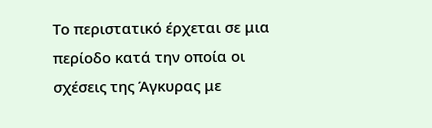Το περιστατικό έρχεται σε μια περίοδο κατά την οποία οι σχέσεις της Άγκυρας με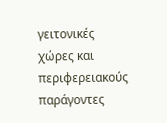γειτονικές χώρες και περιφερειακούς παράγοντες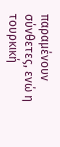παραμένουν σύνθετες, ενώ η τουρκική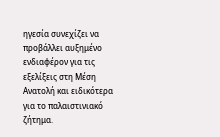ηγεσία συνεχίζει να προβάλλει αυξημένο ενδιαφέρον για τις εξελίξεις στη Μέση Ανατολή και ειδικότερα για το παλαιστινιακό ζήτημα.